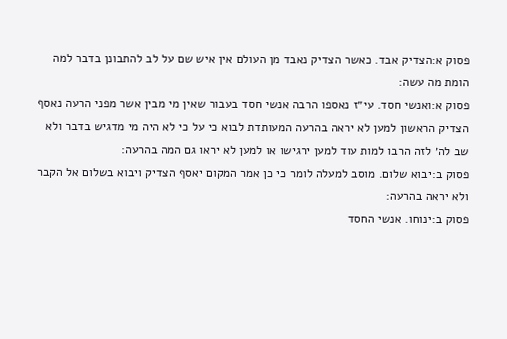פסוק א:הצדיק אבד. כאשר הצדיק נאבד מן העולם אין איש שם על לב להתבונן בדבר למה הומת מה עשה:
פסוק א:ואנשי חסד. עי״ז נאספו הרבה אנשי חסד בעבור שאין מי מבין אשר מפני הרעה נאסף הצדיק הראשון למען לא יראה בהרעה המעותדת לבוא כי על כי לא היה מי מדגיש בדבר ולא שב לה׳ לזה הרבו למות עוד למען ירגישו או למען לא יראו גם המה בהרעה:
פסוק ב:יבוא שלום. מוסב למעלה לומר כי כן אמר המקום יאסף הצדיק ויבוא בשלום אל הקבר ולא יראה בהרעה:
פסוק ב:ינוחו. אנשי החסד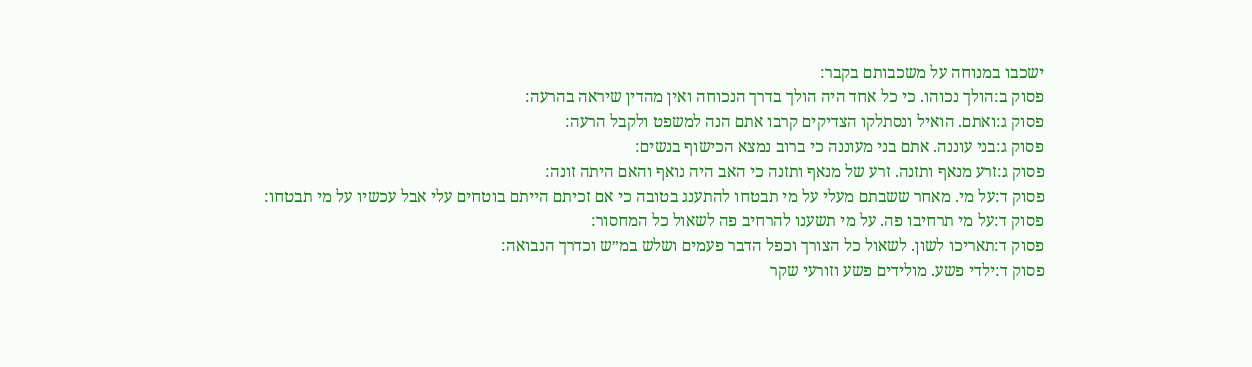ישכבו במנוחה על משכבותם בקבר:
פסוק ב:הולך נכוהו. כי כל אחד היה הולך בדרך הנכוחה ואין מהדין שיראה בהרעה:
פסוק ג:ואתם. הואיל ונסתלקו הצדיקים קרבו אתם הנה למשפט ולקבל הרעה:
פסוק ג:בני עוננה. אתם בני מעוננה כי ברוב נמצא הכישוף בנשים:
פסוק ג:זרע מנאף ותזנה. זרע של מנאף ותזנה כי האב היה נואף והאם היתה זונה:
פסוק ד:על מי. מאחר ששבתם מעלי על מי תבטחו להתענג בטובה כי אם זכיתם הייתם בוטחים עלי אבל עכשיו על מי תבטחו:
פסוק ד:על מי תרחיבו פה. על מי תשענו להרחיב פה לשאול כל המחסור:
פסוק ד:תאריכו לשון. לשאול כל הצורך וכפל הדבר פעמים ושלש במ״ש וכדרך הנבואה:
פסוק ד:ילדי פשע. מולידים פשע וזורעי שקר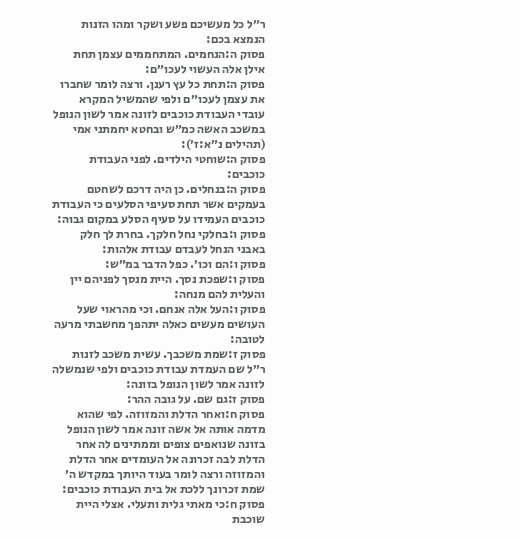ר״ל כל מעשיכם פשע ושקר ומהו הזנות הנמצא בכם:
פסוק ה:הנחמים. המתחממים עצמן תחת אילן אלה העשוי לעכו״ם:
פסוק ה:תחת כל עץ רענן. ורצה לומר שחברו את עצמן לעכו״ם ולפי שהמשיל המקרא עובדי העבודת כוכבים לזונה אמר לשון הנופל במשכב האשה כמ״ש ובחטא יחמתני אמי (תהילים נ״א:ז׳):
פסוק ה:שוחטי הילדים. לפני העבודת כוכבים:
פסוק ה:בנחלים. כן היה דרכם לשחטם בעמקים אשר תחת סעיפי הסלעים כי העבודת כוכבים העמידו על סעיף הסלע במקום גבוה:
פסוק ו:בחלקי נחל חלקך. בחרת לך חלק באבני הנחל לעבדם עבודת אלהות:
פסוק ו:הם וכו׳. כפל הדבר במ״ש:
פסוק ו:שפכת נסך. היית מנסך לפניהם יין והעלית להם מנחה:
פסוק ו:העל אלה אנחם. וכי מהראוי שעל העושים מעשים כאלה יתהפך מחשבתי מרעה לטובה:
פסוק ז:שמת משכבך. עשית משכב לזנות ר״ל שם העמדת עבודת כוכבים ולפי שנמשלה לזונה אמר לשון הנופל בזונה:
פסוק ז:גם שם. על גובה ההר:
פסוק ח:ואחר הדלת והמזוזה. לפי שהוא מדמה אותה אל אשה זונה אמר לשון הנופל בזונה שנואפים צופים וממתינים לה אחר הדלת לבה זכרונה אל העומדים אחר הדלת והמזוזה ורצה לומר בעוד היותך במקדש ה׳ שמת זכרונך ללכת אל בית העבודת כוכבים:
פסוק ח:כי מאתי גלית ותעלי. אצלי היית שוכבת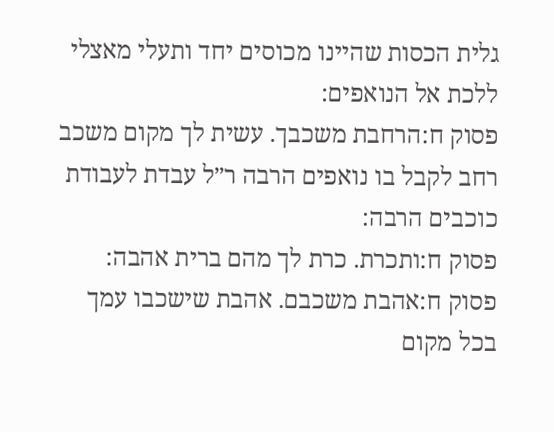גלית הכסות שהיינו מכוסים יחד ותעלי מאצלי ללכת אל הנואפים:
פסוק ח:הרחבת משכבך. עשית לך מקום משכב רחב לקבל בו נואפים הרבה ר״ל עבדת לעבודת כוכבים הרבה:
פסוק ח:ותכרת. כרת לך מהם ברית אהבה:
פסוק ח:אהבת משכבם. אהבת שישכבו עמך בכל מקום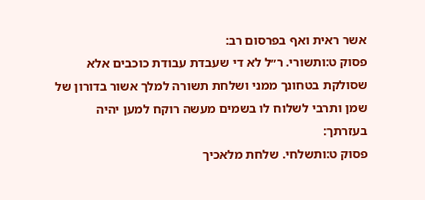אשר ראית ואף בפרסום רב:
פסוק ט:ותשורי. ר״ל לא די שעבדת עבודת כוכבים אלא שסולקת בטחונך ממני ושלחת תשורה למלך אשור בדורון של שמן ותרבי לשלוח לו בשמים מעשה רוקח למען יהיה בעזרתך:
פסוק ט:ותשלחי. שלחת מלאכיך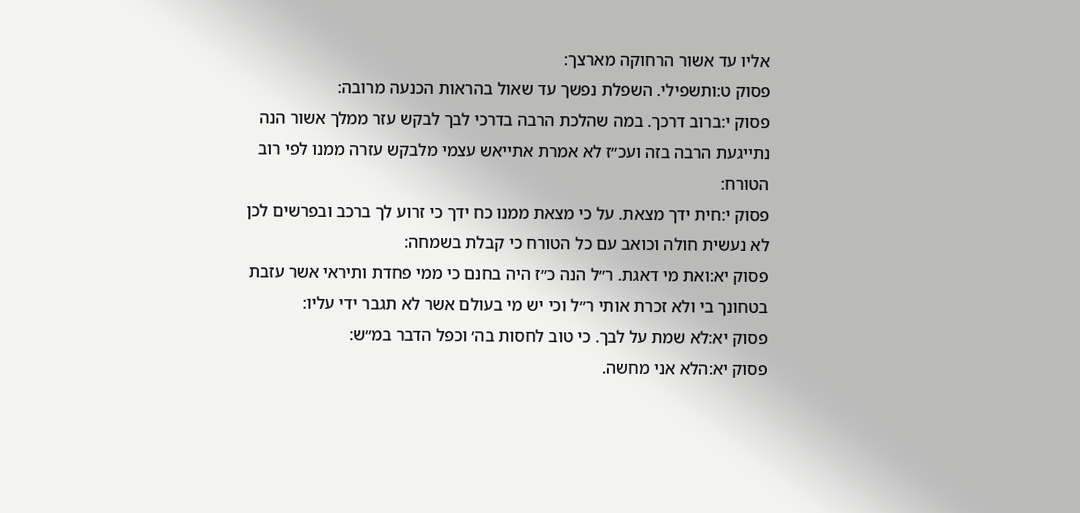אליו עד אשור הרחוקה מארצך:
פסוק ט:ותשפילי. השפלת נפשך עד שאול בהראות הכנעה מרובה:
פסוק י:ברוב דרכך. במה שהלכת הרבה בדרכי לבך לבקש עזר ממלך אשור הנה נתייגעת הרבה בזה ועכ״ז לא אמרת אתייאש עצמי מלבקש עזרה ממנו לפי רוב הטורח:
פסוק י:חית ידך מצאת. על כי מצאת ממנו כח ידך כי זרוע לך ברכב ובפרשים לכן לא נעשית חולה וכואב עם כל הטורח כי קבלת בשמחה:
פסוק יא:ואת מי דאגת. ר״ל הנה כ״ז היה בחנם כי ממי פחדת ותיראי אשר עזבת בטחונך בי ולא זכרת אותי ר״ל וכי יש מי בעולם אשר לא תגבר ידי עליו:
פסוק יא:לא שמת על לבך. כי טוב לחסות בה׳ וכפל הדבר במ״ש:
פסוק יא:הלא אני מחשה.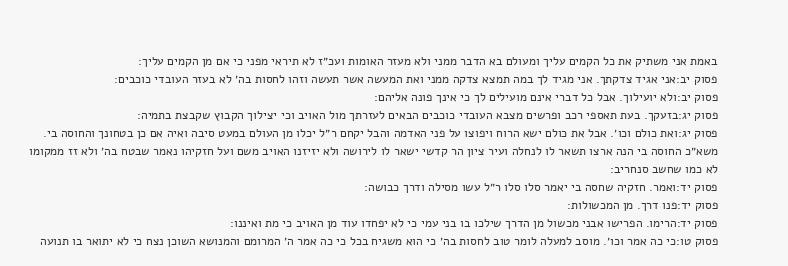באמת אני משתיק את כל הקמים עליך ומעולם בא הדבר ממני ולא מעזר האומות ועכ״ז לא תיראי מפני כי אם מן הקמים עליך:
פסוק יב:אני אגיד צדקתך. אני מגיד לך במה תמצא צדקה ממני ואת המעשה אשר תעשה וזהו לחסות בה׳ לא בעזר העובדי כוכבים:
פסוק יב:ולא יועילוך. אבל כל דברי אינם מועילים לך כי אינך פונה אליהם:
פסוק יג:בזעקך. בעת תאספי רכב ופרשים מצבא העובדי כוכבים הבאים לעזרתך מול האויב וכי יצילוך הקבוץ שקבצת בתמיה:
פסוק יג:ואת כולם וכו׳. אבל את כולם ישא הרוח ויפוצו על פני האדמה והבל יקחם ר״ל יכלו מן העולם במעט סיבה ואיה אם כן בטחונך והחוסה בי. משא״כ החוסה בי הנה ארצו תשאר לו לנחלה ועיר ציון הר קדשי ישאר לו לירושה ולא יזיזנו האויב משם ועל חזקיהו נאמר שבטח בה׳ ולא זז ממקומו לא כמו שחשב סנחריב:
פסוק יד:ואמר. חזקיה שחסה בי יאמר סלו סלו ר״ל עשו מסילה ודרך כבושה:
פסוק יד:פנו דרך. מן המכשולות:
פסוק יד:הרימו. הפרישו אבני מכשול מן הדרך שילכו בו בני עמי כי לא יפחדו עוד מן האויב כי מת ואיננו:
פסוק טו:כי כה אמר וכו׳. מוסב למעלה לומר טוב לחסות בה׳ כי הוא משגיח בכל כי כה אמר ה׳ המרומם והמנושא השוכן נצח כי לא יתואר בו תנועה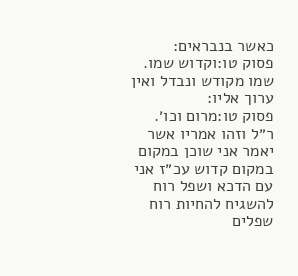כאשר בנבראים:
פסוק טו:וקדוש שמו. שמו מקודש ונבדל ואין ערוך אליו:
פסוק טו:מרום וכו׳. ר״ל וזהו אמריו אשר יאמר אני שוכן במקום במקום קדוש עכ״ז אני עם הדכא ושפל רוח להשגיח להחיות רוח שפלים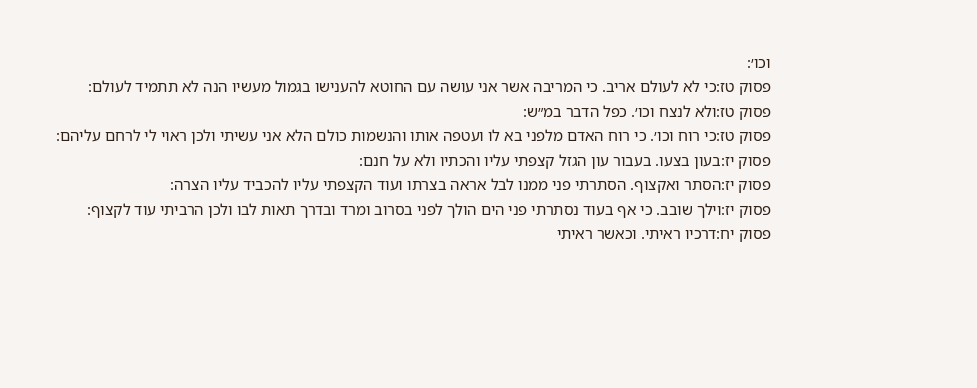וכו׳:
פסוק טז:כי לא לעולם אריב. כי המריבה אשר אני עושה עם החוטא להענישו בגמול מעשיו הנה לא תתמיד לעולם:
פסוק טז:ולא לנצח וכו׳. כפל הדבר במ״ש:
פסוק טז:כי רוח וכו׳. כי רוח האדם מלפני בא לו ועטפה אותו והנשמות כולם הלא אני עשיתי ולכן ראוי לי לרחם עליהם:
פסוק יז:בעון בצעו. בעבור עון הגזל קצפתי עליו והכתיו ולא על חנם:
פסוק יז:הסתר ואקצוף. הסתרתי פני ממנו לבל אראה בצרתו ועוד הקצפתי עליו להכביד עליו הצרה:
פסוק יז:וילך שובב. כי אף בעוד נסתרתי פני הים הולך לפני בסרוב ומרד ובדרך תאות לבו ולכן הרביתי עוד לקצוף:
פסוק יח:דרכיו ראיתי. וכאשר ראיתי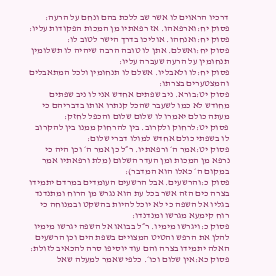דרכיו הראוים לו אשר שב ללכת בהם ונחם על הרעה:
פסוק יח:וארפאהו. אז רפאתיו מן המכות הפקודות עליו:
פסוק יח:ואנחהו. אוליכו בדרך הישר לטוב לו:
פסוק יח:ואשלם. אתן לו טובה הרבה שיהיה לו תשלומין תנחומין על הרעה שעברה עליו:
פסוק יח:לו ולאבליו. אשלם לו תנחומין ולכל המתאבלים והמצטערים בצרתו:
פסוק יט:בורא. ניב שפתים אחדש אני לו ניב שפתים מחודש לא כמו לשעבר שהכל קנתרו אותו בדבריהם כי מעתה כולם יאמרו לו שלום שלום והכפל לחזק:
פסוק יט:לרחוק ולקרוב. בין להרחוק ממנו בין להקרוב לו בשפתי כולם אחדש למולו דברי שלום:
פסוק יט:אמר ה׳ ורפאתיו. ר״ל כן אמר ה׳ וכן היה כי נרפא מן המכות ומן העדר השלום (מלת ורפאתיו אמר במקום ה׳ כאלו הוא המדבר):
פסוק כ:והרשעים. אבל הרשעים העומדים במרדם יתמידו בצרה כים הזה אשר בכל עת הוא נגרש מן הרוח ומתנדנד בגליו אל השפה כי לא יוכל להיות בהשקט ובמנוחה כי רוח קימעא מגרשו ומנדנדו:
פסוק כ:ויגרשו מימיו. ר״ל בבואו אל השפה יגרשו מימיו להלן את הרפש והטיט המצויים בשפת הים וכן הרשעים האלה יתמידו בצרה והם עוד יוסיפו סרה להכאיב לזולת:
פסוק כא:אין שלום וכו׳. כלפי שאמר למעלה שאל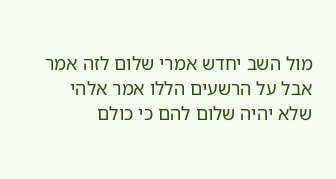מול השב יחדש אמרי שלום לזה אמר אבל על הרשעים הללו אמר אלהי שלא יהיה שלום להם כי כולם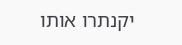יקנתרו אותו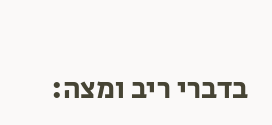בדברי ריב ומצה: